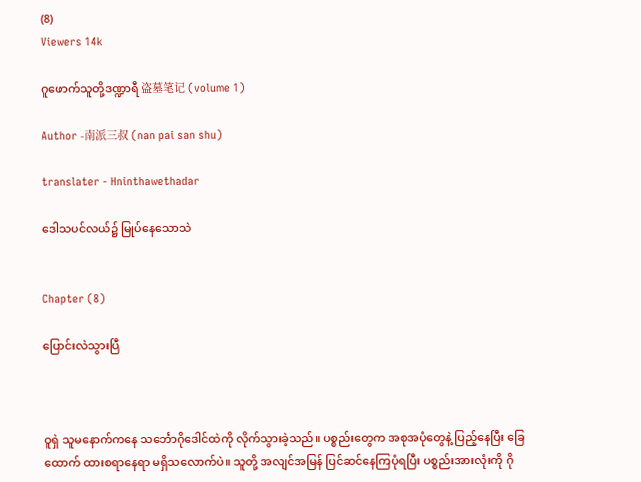(8)
Viewers 14k

ဂူဖောက်သူတို့ဒဏ္ဍာရီ 盗墓笔记 (volume 1)

Author -南派三叔 (nan pai san shu)

translater - Hninthawethadar

ဒေါသပင်လယ်၌ မြုပ်နေသောသဲ


Chapter (8)

ပြောင်းလဲသွားပြီ



ဝူရှဲ သူမနောက်ကနေ သင်္ဘောဂိုဒေါင်ထဲကို လိုက်သွားခဲ့သည်။ ပစ္စည်းတွေက အစုအပုံတွေနဲ့ ပြည့်နေပြီး ခြေထောက် ထားစရာနေရာ မရှိသလောက်ပဲ။ သူတို့ အလျင်အမြန် ပြင်ဆင်နေကြပုံရပြီး ပစ္စည်းအားလုံးကို ဂို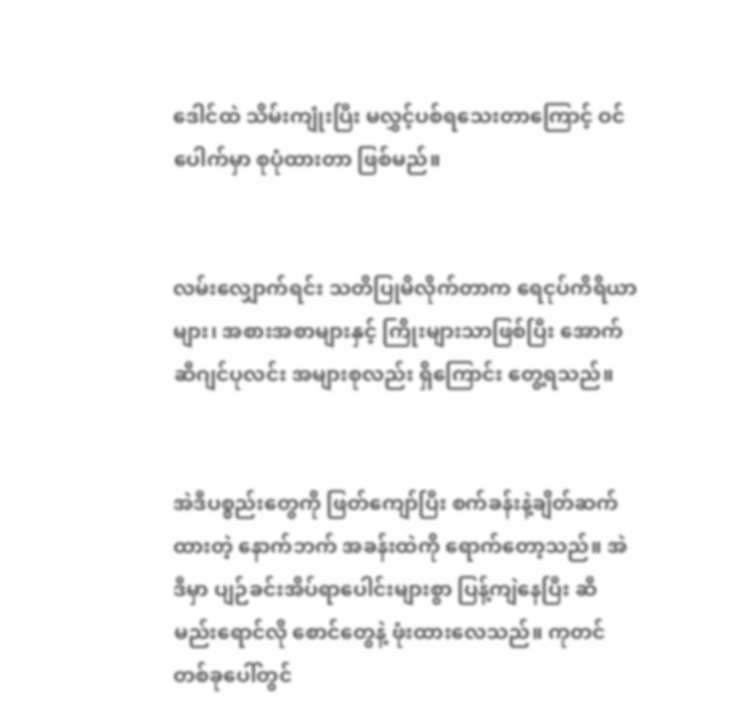ဒေါင်ထဲ သိမ်းကျုံးပြီး မလွှင့်ပစ်ရသေးတာကြောင့် ဝင်ပေါက်မှာ စုပုံထားတာ ဖြစ်မည်။


လမ်းလျှောက်ရင်း သတိပြုမိလိုက်တာက ရေငုပ်ကိရိယာများ၊ အစားအစာများနှင့် ကြိုးများသာဖြစ်ပြီး အောက်ဆီဂျင်ပုလင်း အများစုလည်း ရှိကြောင်း တွေ့ရသည်။


အဲဒီပစ္စည်းတွေကို ဖြတ်ကျော်ပြီး စက်ခန်းနဲ့ချိတ်ဆက်ထားတဲ့ နောက်ဘက် အခန်းထဲကို ရောက်တော့သည်။ အဲဒီမှာ ပျဉ်ခင်းအိပ်ရာပေါင်းများစွာ ပြန့်ကျဲနေပြီး ဆီမည်းရောင်လို စောင်တွေနဲ့ ဖုံးထားလေသည်။ ကုတင်တစ်ခုပေါ်တွင်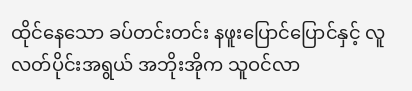ထိုင်နေသော ခပ်တင်းတင်း နဖူးပြောင်ပြောင်နှင့် လူလတ်ပိုင်းအရွယ် အဘိုးအိုက သူဝင်လာ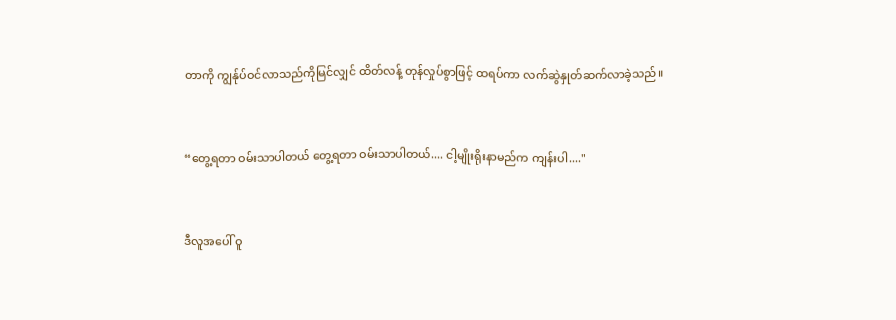တာကို ကျွန်ုပ်ဝင်လာသည်ကိုမြင်လျှင် ထိတ်လန့် တုန်လှုပ်စွာဖြင့် ထရပ်ကာ လက်ဆွဲနှုတ်ဆက်လာခဲ့သည်။


“တွေ့ရတာ ဝမ်းသာပါတယ် တွေ့ရတာ ဝမ်းသာပါတယ်.... ငါ့မျိုးရိုးနာမည်က ကျန်းပါ...."


ဒီလူအပေါ် ဝူ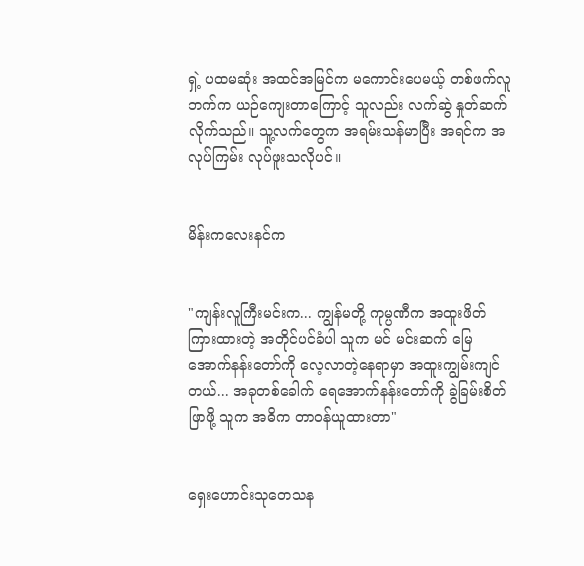ရှဲ့ ပထမဆုံး အထင်အမြင်က မကောင်းပေမယ့် တစ်ဖက်လူဘက်က ယဉ်ကျေးတာကြောင့် သူလည်း လက်ဆွဲ နှုတ်ဆက်လိုက်သည်။ သူ့လက်တွေက အရမ်းသန်မာပြီး အရင်က အလုပ်ကြမ်း လုပ်ဖူးသလိုပင်။


မိန်းကလေးနင်က


"ကျန်းလူကြီးမင်းက... ကျွန်မတို့ ကုမ္ပဏီက အထူးဖိတ်ကြားထားတဲ့ အတိုင်ပင်ခံပါ သူက မင် မင်းဆက် မြေအောက်နန်းတော်ကို လေ့လာတဲ့နေရာမှာ အထူးကျွမ်းကျင်တယ်... အခုတစ်ခေါက် ရေအောက်နန်းတော်ကို ခွဲခြမ်းစိတ်ဖြာဖို့ သူက အဓိက တာဝန်ယူထားတာ"


ရှေးဟောင်းသုတေသန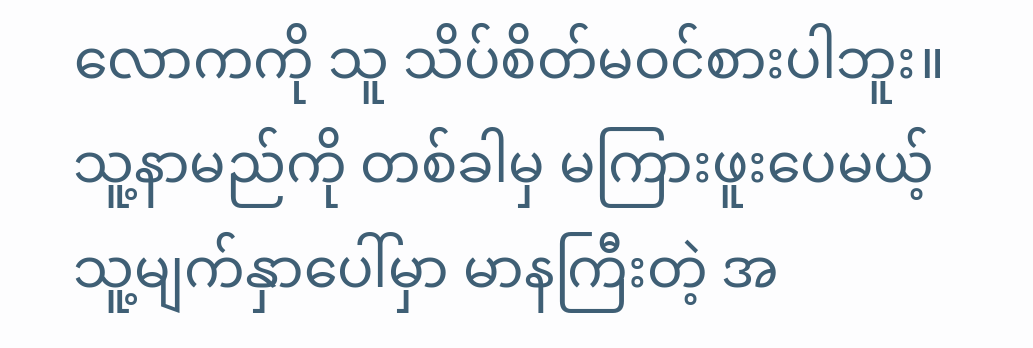လောကကို သူ သိပ်စိတ်မဝင်စားပါဘူး။ သူ့နာမည်ကို တစ်ခါမှ မကြားဖူးပေမယ့် သူ့မျက်နှာပေါ်မှာ မာနကြီးတဲ့ အ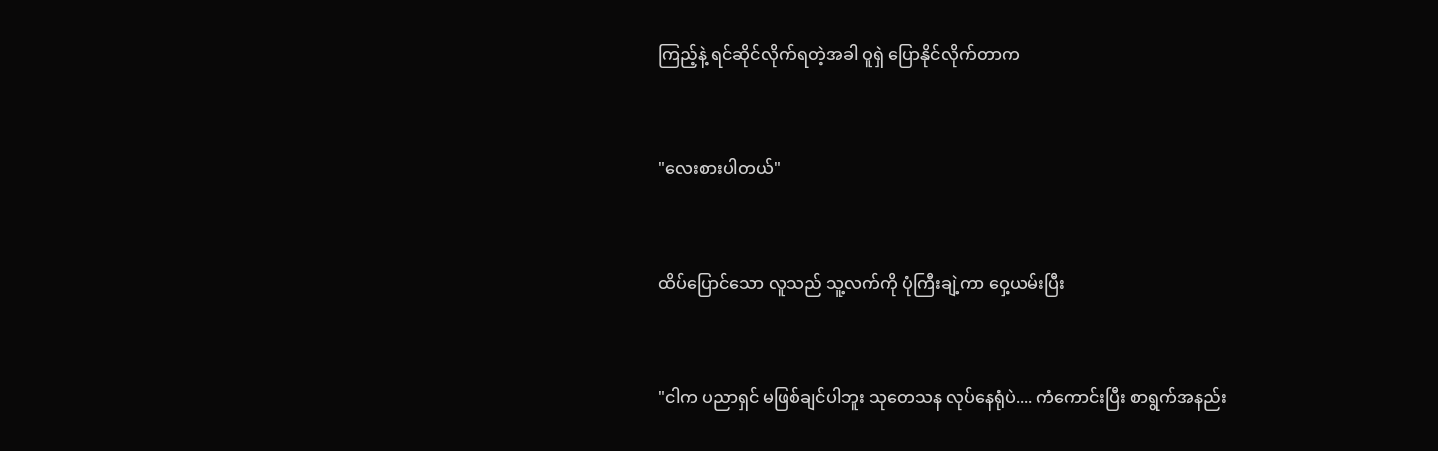ကြည့်နဲ့ ရင်ဆိုင်လိုက်ရတဲ့အခါ ဝူရှဲ ပြောနိုင်လိုက်တာက


"လေးစားပါတယ်"


ထိပ်ပြောင်သော လူသည် သူ့လက်ကို ပုံကြီးချဲ့ကာ ဝှေ့ယမ်းပြီး


"ငါက ပညာရှင် မဖြစ်ချင်ပါဘူး သုတေသန လုပ်နေရုံပဲ.... ကံကောင်းပြီး စာရွက်အနည်း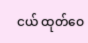ငယ် ထုတ်ဝေ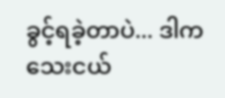ခွင့်ရခဲ့တာပဲ... ဒါက သေးငယ်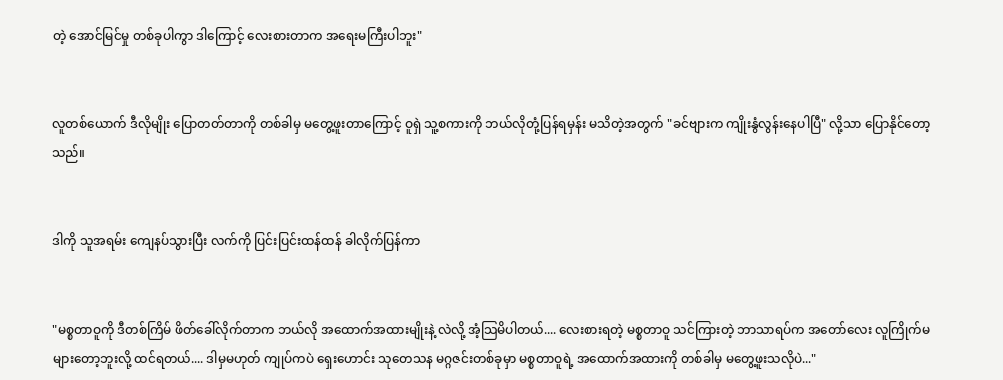တဲ့ အောင်မြင်မှု တစ်ခုပါကွာ ဒါကြောင့် လေးစားတာက အရေးမကြီးပါဘူး"


လူတစ်ယောက် ဒီလိုမျိုး ပြောတတ်တာကို တစ်ခါမှ မတွေ့ဖူးတာကြောင့် ဝူရှဲ သူ့စကားကို ဘယ်လိုတုံ့ပြန်ရမှန်း မသိတဲ့အတွက် "ခင်ဗျားက ကျိုးနွံလွန်းနေပါပြီ" လို့သာ ပြောနိုင်တော့သည်။


ဒါကို သူအရမ်း ကျေနပ်သွားပြီး လက်ကို ပြင်းပြင်းထန်ထန် ခါလိုက်ပြန်ကာ


"မစ္စတာဝူကို ဒီတစ်ကြိမ် ဖိတ်ခေါ်လိုက်တာက ဘယ်လို အထောက်အထားမျိုးနဲ့ လဲလို့ အံ့သြမိပါတယ်.... လေးစားရတဲ့ မစ္စတာဝူ သင်ကြားတဲ့ ဘာသာရပ်က အတော်လေး လူကြိုက်မများတော့ဘူးလို့ ထင်ရတယ်.... ဒါမှမဟုတ် ကျုပ်ကပဲ ရှေးဟောင်း သုတေသန မဂ္ဂဇင်းတစ်ခုမှာ မစ္စတာဝူရဲ့ အထောက်အထားကို တစ်ခါမှ မတွေ့ဖူးသလိုပဲ..."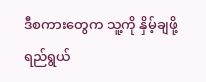ဒီစကားတွေက သူ့ကို နှိမ့်ချဖို့ ရည်ရွယ်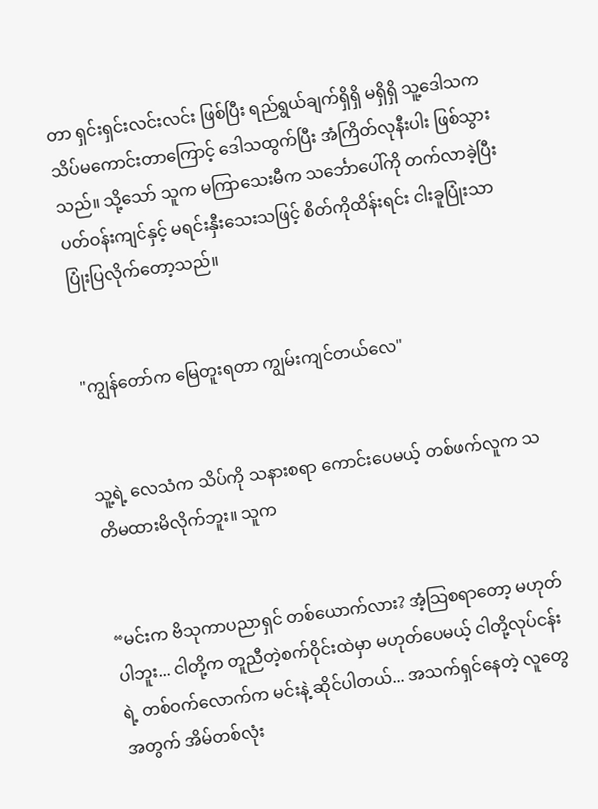တာ ရှင်းရှင်းလင်းလင်း ဖြစ်ပြီး ရည်ရွယ်ချက်ရှိရှိ မရှိရှိ သူ့ဒေါသက သိပ်မကောင်းတာကြောင့် ဒေါသထွက်ပြီး အံကြိတ်လုနီးပါး ဖြစ်သွားသည်။ သို့သော် သူက မကြာသေးမီက သင်္ဘောပေါ်ကို တက်လာခဲ့ပြီး ပတ်ဝန်းကျင်နှင့် မရင်းနှီးသေးသဖြင့် စိတ်ကိုထိန်းရင်း ငါးခူပြုံးသာ ပြုံးပြလိုက်တော့သည်။


"ကျွန်တော်က မြေတူးရတာ ကျွမ်းကျင်တယ်လေ"


သူ့ရဲ့ လေသံက သိပ်ကို သနားစရာ ကောင်းပေမယ့် တစ်ဖက်လူက သတိမထားမိလိုက်ဘူး။ သူက


“မင်းက ဗိသုကာပညာရှင် တစ်ယောက်လား? အံ့သြစရာတော့ မဟုတ်ပါဘူး... ငါတို့က တူညီတဲ့စက်ဝိုင်းထဲမှာ မဟုတ်ပေမယ့် ငါတို့လုပ်ငန်းရဲ့ တစ်ဝက်လောက်က မင်းနဲ့ ဆိုင်ပါတယ်... အသက်ရှင်နေတဲ့ လူတွေအတွက် အိမ်တစ်လုံး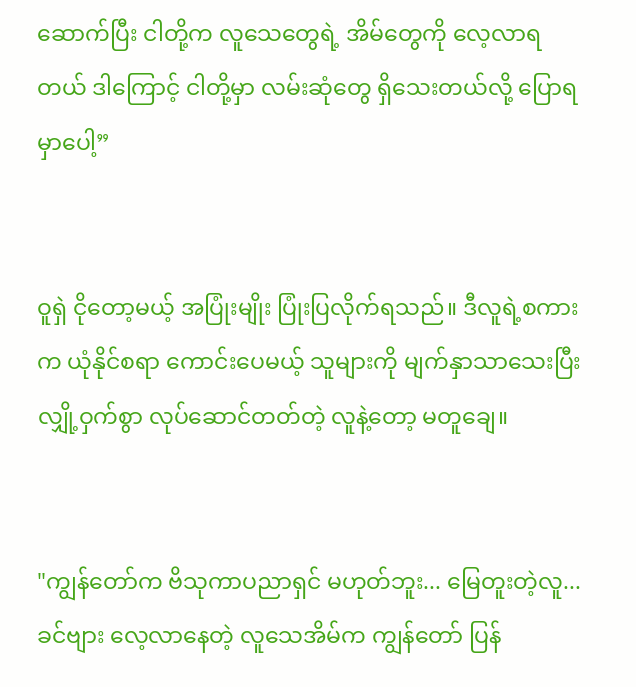ဆောက်ပြီး ငါတို့က လူသေတွေရဲ့ အိမ်တွေကို လေ့လာရတယ် ဒါကြောင့် ငါတို့မှာ လမ်းဆုံတွေ ရှိသေးတယ်လို့ ပြောရမှာပေါ့”


ဝူရှဲ ငိုတော့မယ့် အပြုံးမျိုး ပြုံးပြလိုက်ရသည်။ ဒီလူရဲ့စကားက ယုံနိုင်စရာ ကောင်းပေမယ့် သူများကို မျက်နှာသာသေးပြီး လျှို့ဝှက်စွာ လုပ်ဆောင်တတ်တဲ့ လူနဲ့တော့ မတူချေ။


"ကျွန်တော်က ဗိသုကာပညာရှင် မဟုတ်ဘူး... မြေတူးတဲ့လူ... ခင်ဗျား လေ့လာနေတဲ့ လူသေအိမ်က ကျွန်တော် ပြန်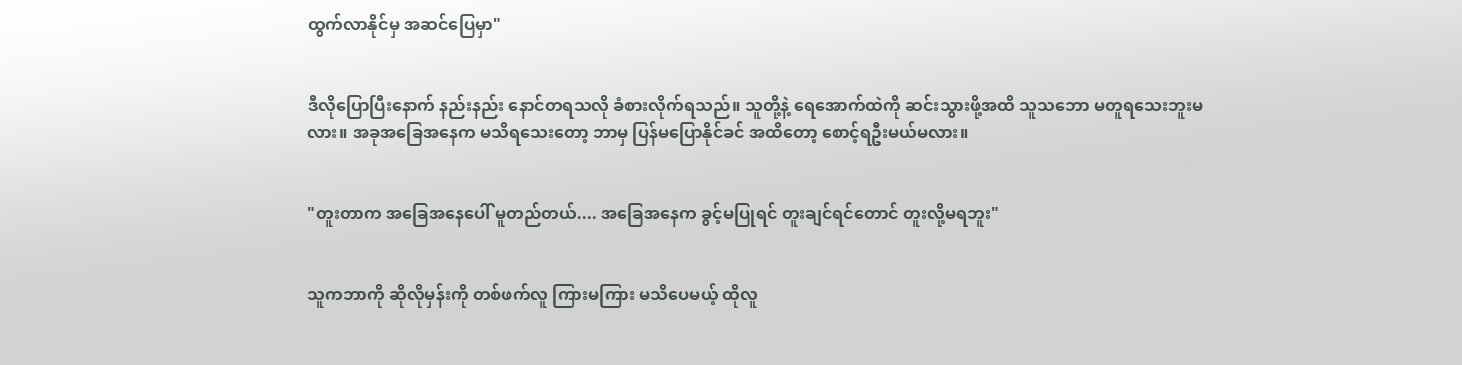ထွက်လာနိုင်မှ အဆင်ပြေမှာ"


ဒီလိုပြောပြီးနောက် နည်းနည်း နောင်တရသလို ခံစားလိုက်ရသည်။ သူတို့နဲ့ ရေအောက်ထဲကို ဆင်းသွားဖို့အထိ သူသဘော မတူရသေးဘူးမလား။ အခုအခြေအနေက မသိရသေးတော့ ဘာမှ ပြန်မပြောနိုင်ခင် အထိတော့ စောင့်ရဦးမယ်မလား။


"တူးတာက အခြေအနေပေါ် မူတည်တယ်.... အခြေအနေက ခွင့်မပြုရင် တူးချင်ရင်တောင် တူးလို့မရဘူး"


သူကဘာကို ဆိုလိုမှန်းကို တစ်ဖက်လူ ကြားမကြား မသိပေမယ့် ထိုလူ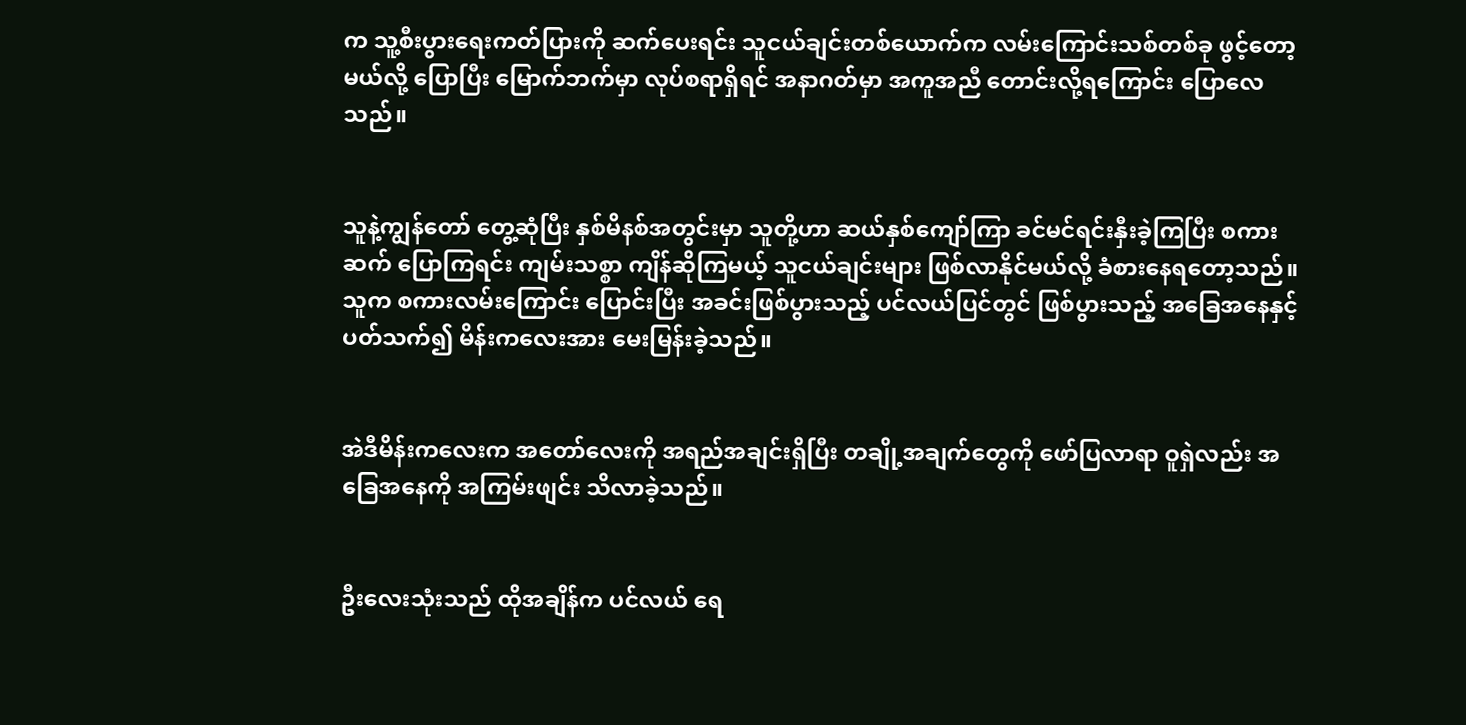က သူ့စီးပွားရေးကတ်ပြားကို ဆက်ပေးရင်း သူငယ်ချင်းတစ်ယောက်က လမ်းကြောင်းသစ်တစ်ခု ဖွင့်တော့မယ်လို့ ပြောပြီး မြောက်ဘက်မှာ လုပ်စရာရှိရင် အနာဂတ်မှာ အကူအညီ တောင်းလို့ရကြောင်း ပြောလေသည်။


သူနဲ့ကျွန်တော် တွေ့ဆုံပြီး နှစ်မိနစ်အတွင်းမှာ သူတို့ဟာ ဆယ်နှစ်ကျော်ကြာ ခင်မင်ရင်းနှီးခဲ့ကြပြီး စကားဆက် ပြောကြရင်း ကျမ်းသစ္စာ ကျိန်ဆိုကြမယ့် သူငယ်ချင်းများ ဖြစ်လာနိုင်မယ်လို့ ခံစားနေရတော့သည်။ သူက စကားလမ်းကြောင်း ပြောင်းပြီး အခင်းဖြစ်ပွားသည့် ပင်လယ်ပြင်တွင် ဖြစ်ပွားသည့် အခြေအနေနှင့် ပတ်သက်၍ မိန်းကလေးအား မေးမြန်းခဲ့သည်။


အဲဒီမိန်းကလေးက အတော်လေးကို အရည်အချင်းရှိပြီး တချို့အချက်တွေကို ဖော်ပြလာရာ ဝူရှဲလည်း အခြေအနေကို အကြမ်းဖျင်း သိလာခဲ့သည်။


ဦးလေးသုံးသည် ထိုအချိန်က ပင်လယ် ရေ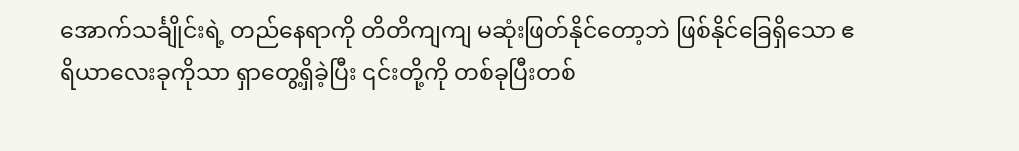အောက်သင်္ချိုင်းရဲ့ တည်နေရာကို တိတိကျကျ မဆုံးဖြတ်နိုင်တော့ဘဲ ဖြစ်နိုင်ခြေရှိသော ဧရိယာလေးခုကိုသာ ရှာတွေ့ရှိခဲ့ပြီး ၎င်းတို့ကို တစ်ခုပြီးတစ်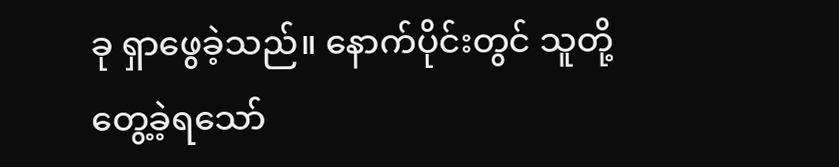ခု ရှာဖွေခဲ့သည်။ နောက်ပိုင်းတွင် သူတို့ တွေ့ခဲ့ရသော်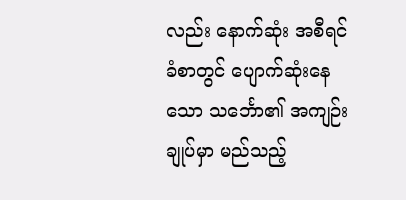လည်း နောက်ဆုံး အစီရင်ခံစာတွင် ပျောက်ဆုံးနေသော သင်္ဘော၏ အကျဉ်းချုပ်မှာ မည်သည့်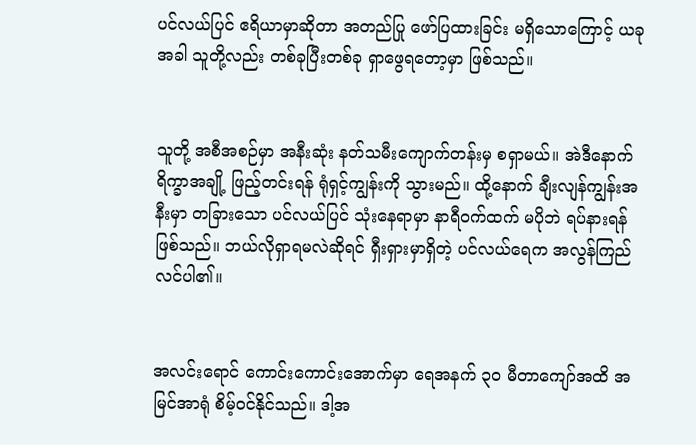ပင်လယ်ပြင် ဧရိယာမှာဆိုတာ အတည်ပြု ဖော်ပြထားခြင်း မရှိသောကြောင့် ယခုအခါ သူတို့လည်း တစ်ခုပြီးတစ်ခု ရှာဖွေရတော့မှာ ဖြစ်သည်။


သူတို့ အစီအစဉ်မှာ အနီးဆုံး နတ်သမီးကျောက်တန်းမှ စရှာမယ်။ အဲဒီနောက် ရိက္ခာအချို့ ဖြည့်တင်းရန် ရုံရှင့်ကျွန်းကို သွားမည်။ ထို့နောက် ချီးလျန်ကျွန်းအနီးမှာ တခြားသော ပင်လယ်ပြင် သုံးနေရာမှာ နာရီဝက်ထက် မပိုဘဲ ရပ်နားရန် ဖြစ်သည်။ ဘယ်လိုရှာရမလဲဆိုရင် ရှီးရှားမှာရှိတဲ့ ပင်လယ်ရေက အလွန်ကြည်လင်ပါ၏။


အလင်းရောင် ကောင်းကောင်းအောက်မှာ ရေအနက် ၃၀ မီတာကျော်အထိ အမြင်အာရုံ စိမ့်ဝင်နိုင်သည်။ ဒါ့အ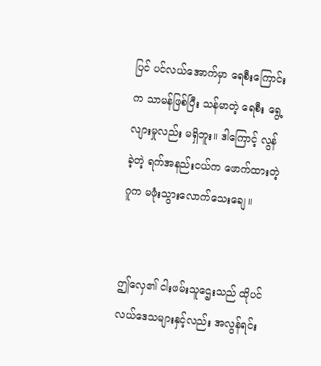ပြင် ပင်လယ်အောက်မှာ ရေစီးကြောင်းက သာမန်ဖြစ်ပြီး သန်မာတဲ့ ရေစီး ရွေ့လျားမှုလည်း မရှိဘူး။ ဒါကြောင့် လွန်ခဲ့တဲ့ ရက်အနည်းငယ်က ဖောက်ထားတဲ့ ဂူက မဖုံးသွားလောက်သေးချေ။


ဤလှေ၏ ငါးဖမ်းသူဌေးသည် ထိုပင်လယ်ဒေသများနှင့်လည်း အလွန်ရင်း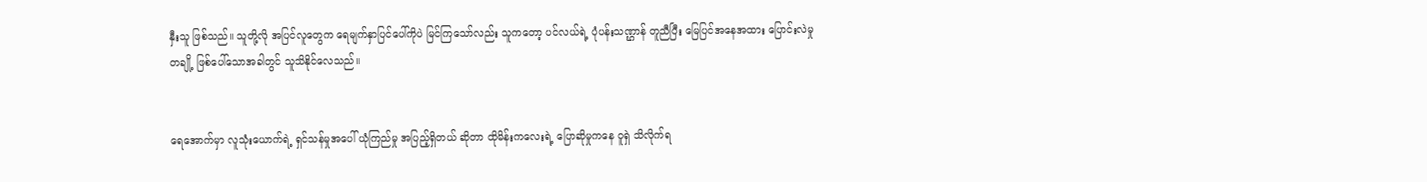နှီးသူ ဖြစ်သည်။ သူတို့လို အပြင်လူတွေက ရေမျက်နှာပြင်ပေါ်ကိုပဲ မြင်ကြသော်လည်း သူကတော့ ပင်လယ်ရဲ့ ပုံပန်းသဏ္ဌာန် တူညီပြီး မြေပြင်အနေအထား ပြောင်းလဲမှုတချို့ ဖြစ်ပေါ်သောအခါတွင် သူသိနိုင်လေသည်။


ရေအောက်မှာ လူသုံးယောက်ရဲ့ ရှင်သန်မှုအပေါ် ယုံကြည်မှု အပြည့်ရှိတယ် ဆိုတာ ထိုမိန်းကလေးရဲ့ ပြောဆိုမှုကနေ ဝူရှဲ သိလိုက်ရ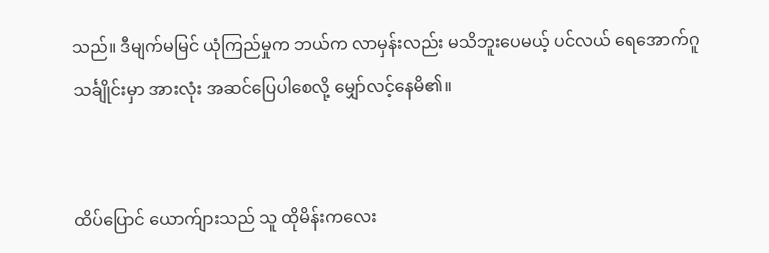သည်။ ဒီမျက်မမြင် ယုံကြည်မှုက ဘယ်က လာမှန်းလည်း မသိဘူးပေမယ့် ပင်လယ် ရေအောက်ဂူသင်္ချိုင်းမှာ အားလုံး အဆင်ပြေပါစေလို့ မျှော်လင့်နေမိ၏။


ထိပ်ပြောင် ယောက်ျားသည် သူ ထိုမိန်းကလေး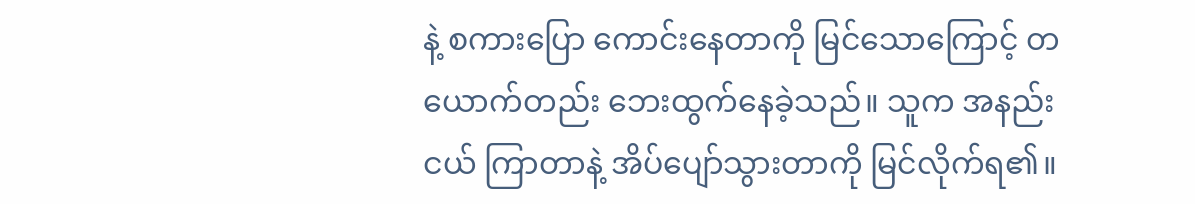နဲ့ စကားပြော ကောင်းနေတာကို မြင်သောကြောင့် တယောက်တည်း ဘေးထွက်နေခဲ့သည်။ သူက အနည်းငယ် ကြာတာနဲ့ အိပ်ပျော်သွားတာကို မြင်လိုက်ရ၏။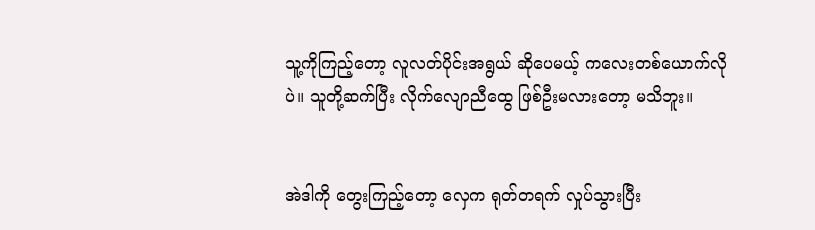သူ့ကိုကြည့်တော့ လူလတ်ပိုင်းအရွယ် ဆိုပေမယ့် ကလေးတစ်ယောက်လိုပဲ။ သူတို့ဆက်ပြီး လိုက်လျောညီထွေ ဖြစ်ဦးမလားတော့ မသိဘူး။


အဲဒါကို တွေးကြည့်တော့ လှေက ရုတ်တရက် လှုပ်သွားပြီး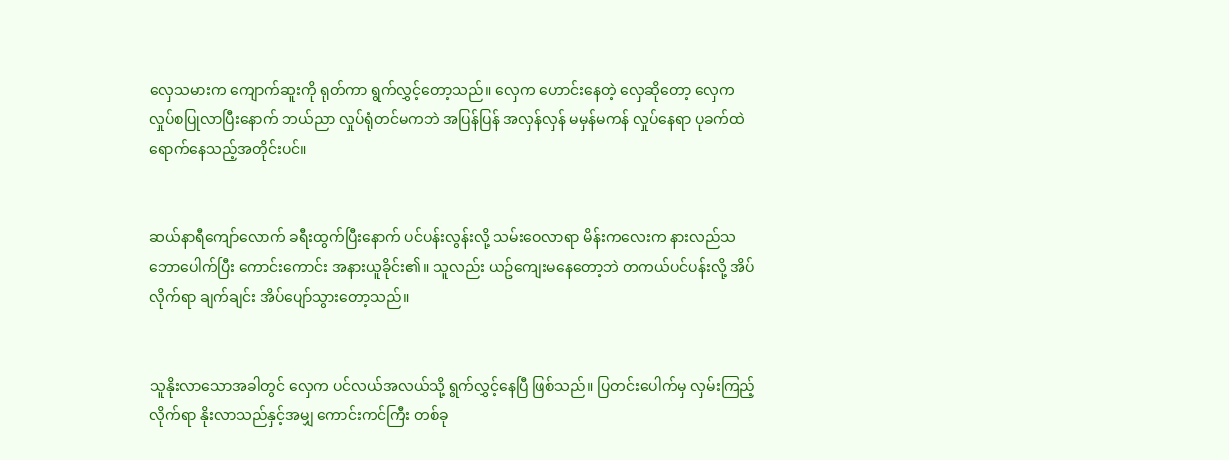လှေသမားက ကျောက်ဆူးကို ရုတ်ကာ ရွက်လွှင့်တော့သည်။ လှေက ဟောင်းနေတဲ့ လှေဆိုတော့ လှေက လှုပ်စပြုလာပြီးနောက် ဘယ်ညာ လှုပ်ရုံတင်မကဘဲ အပြန်ပြန် အလှန်လှန် မမှန်မကန် လှုပ်နေရာ ပုခက်ထဲ ရောက်နေသည့်အတိုင်းပင်။


ဆယ်နာရီကျော်လောက် ခရီးထွက်ပြီးနောက် ပင်ပန်းလွန်းလို့ သမ်းဝေလာရာ မိန်းကလေးက နားလည်သဘောပေါက်ပြီး ကောင်းကောင်း အနားယူခိုင်း၏။ သူလည်း ယဥ်ကျေးမနေတော့ဘဲ တကယ်ပင်ပန်းလို့ အိပ်လိုက်ရာ ချက်ချင်း အိပ်ပျော်သွားတော့သည်။


သူနိုးလာသောအခါတွင် လှေက ပင်လယ်အလယ်သို့ ရွက်လွှင့်နေပြီ ဖြစ်သည်။ ပြတင်းပေါက်မှ လှမ်းကြည့်လိုက်ရာ နိုးလာသည်နှင့်အမျှ ကောင်းကင်ကြီး တစ်ခု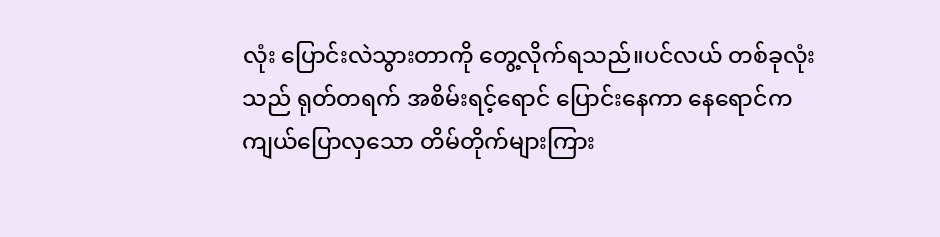လုံး ပြောင်းလဲသွားတာကို တွေ့လိုက်ရသည်။ပင်လယ် တစ်ခုလုံးသည် ရုတ်တရက် အစိမ်းရင့်ရောင် ပြောင်းနေကာ နေရောင်က ကျယ်ပြောလှသော တိမ်တိုက်များကြား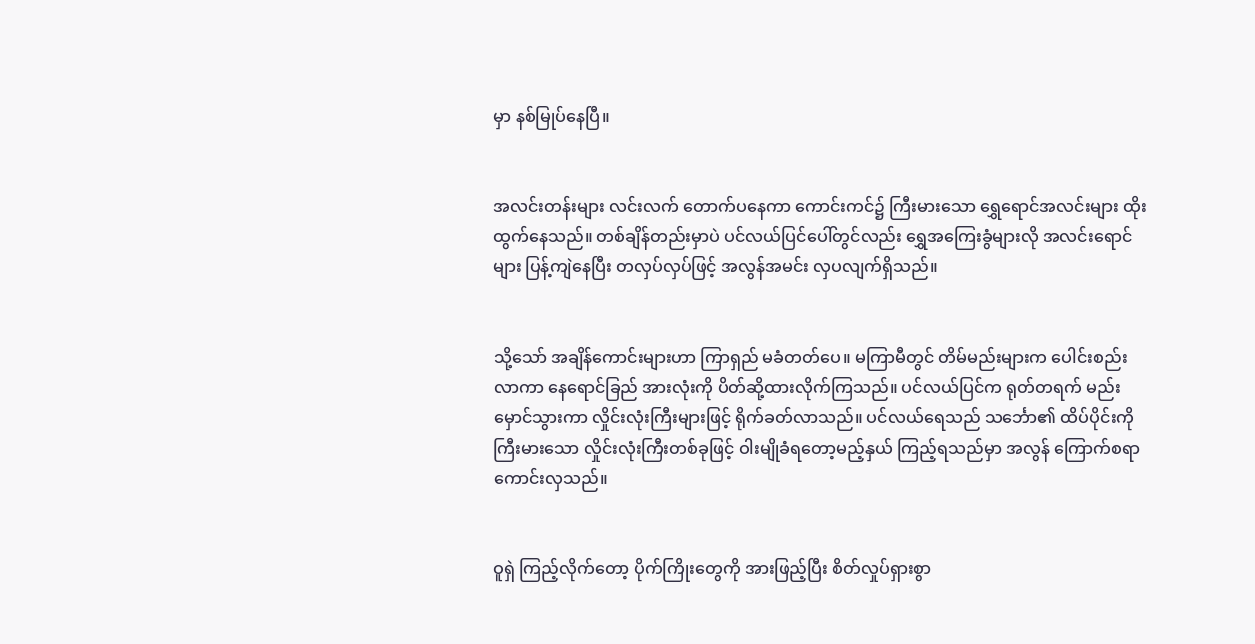မှာ နစ်မြုပ်နေပြီ။


အလင်းတန်းများ လင်းလက် တောက်ပနေကာ ကောင်းကင်၌ ကြီးမားသော ရွှေရောင်အလင်းများ ထိုးထွက်နေသည်။ တစ်ချိန်တည်းမှာပဲ ပင်လယ်ပြင်ပေါ်တွင်လည်း ရွှေအကြေးခွံများလို အလင်းရောင်များ ပြန့်ကျဲနေပြီး တလှပ်လှပ်ဖြင့် အလွန်အမင်း လှပလျက်ရှိသည်။


သို့သော် အချိန်ကောင်းများဟာ ကြာရှည် မခံတတ်ပေ။ မကြာမီတွင် တိမ်မည်းများက ပေါင်းစည်းလာကာ နေရောင်ခြည် အားလုံးကို ပိတ်ဆို့ထားလိုက်ကြသည်။ ပင်လယ်ပြင်က ရုတ်တရက် မည်းမှောင်သွားကာ လှိုင်းလုံးကြီးများဖြင့် ရိုက်ခတ်လာသည်။ ပင်လယ်ရေသည် သင်္ဘော၏ ထိပ်ပိုင်းကို ကြီးမားသော လှိုင်းလုံးကြီးတစ်ခုဖြင့် ဝါးမျိုခံရတော့မည့်နှယ် ကြည့်ရသည်မှာ အလွန် ကြောက်စရာ ကောင်းလှသည်။


ဝူရှဲ ကြည့်လိုက်တော့ ပိုက်ကြိုးတွေကို အားဖြည့်ပြီး စိတ်လှုပ်ရှားစွာ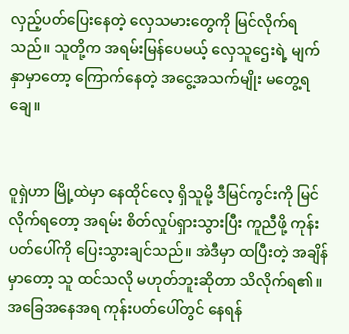လှည့်ပတ်ပြေးနေတဲ့ လှေသမားတွေကို မြင်လိုက်ရသည်။ သူတို့က အရမ်းမြန်ပေမယ့် လှေသူဌေးရဲ့ မျက်နှာမှာတော့ ကြောက်နေတဲ့ အငွေ့အသက်မျိုး မတွေ့ရချေ။


ဝူရှဲဟာ မြို့ထဲမှာ နေထိုင်လေ့ ရှိသူမို့ ဒီမြင်ကွင်းကို မြင်လိုက်ရတော့ အရမ်း စိတ်လှုပ်ရှားသွားပြီး ကူညီဖို့ ကုန်းပတ်ပေါ်ကို ပြေးသွားချင်သည်။ အဲဒီမှာ ထပြီးတဲ့ အချိန်မှာတော့ သူ ထင်သလို မဟုတ်ဘူးဆိုတာ သိလိုက်ရ၏။ အခြေအနေအရ ကုန်းပတ်ပေါ်တွင် နေရန်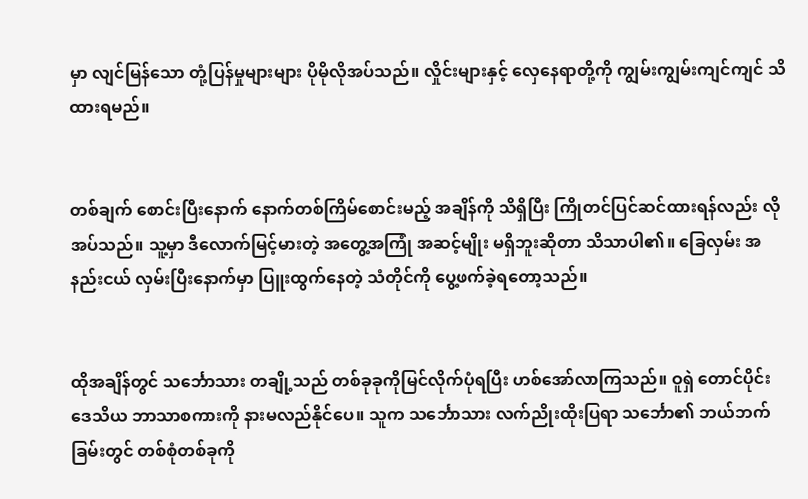မှာ လျင်မြန်သော တုံ့ပြန်မှုများများ ပိုမိုလိုအပ်သည်။ လှိုင်းများနှင့် လှေနေရာတို့ကို ကျွမ်းကျွမ်းကျင်ကျင် သိထားရမည်။


တစ်ချက် စောင်းပြီးနောက် နောက်တစ်ကြိမ်စောင်းမည့် အချိန်ကို သိရှိပြီး ကြိုတင်ပြင်ဆင်ထားရန်လည်း လိုအပ်သည်။ သူ့မှာ ဒီလောက်မြင့်မားတဲ့ အတွေ့အကြုံ အဆင့်မျိုး မရှိဘူးဆိုတာ သိသာပါ၏။ ခြေလှမ်း အနည်းငယ် လှမ်းပြီးနောက်မှာ ပြူးထွက်နေတဲ့ သံတိုင်ကို ပွေ့ဖက်ခဲ့ရတော့သည်။


ထိုအချိန်တွင် သင်္ဘောသား တချို့သည် တစ်ခုခုကိုမြင်လိုက်ပုံရပြီး ဟစ်အော်လာကြသည်။ ဝူရှဲ တောင်ပိုင်း ဒေသိယ ဘာသာစကားကို နားမလည်နိုင်ပေ။ သူက သင်္ဘောသား လက်ညိုးထိုးပြရာ သင်္ဘော၏ ဘယ်ဘက်ခြမ်းတွင် တစ်စုံတစ်ခုကို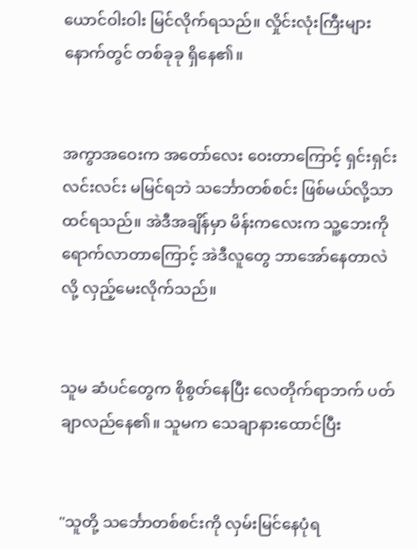ယောင်ဝါးဝါး မြင်လိုက်ရသည်။ လှိုင်းလုံးကြီးများ နောက်တွင် တစ်ခုခု ရှိနေ၏။


အကွာအဝေးက အတော်လေး ဝေးတာကြောင့် ရှင်းရှင်းလင်းလင်း မမြင်ရဘဲ သင်္ဘောတစ်စင်း ဖြစ်မယ်လို့သာ ထင်ရသည်။ အဲဒီအချိန်မှာ မိန်းကလေးက သူ့ဘေးကို ရောက်လာတာကြောင့် အဲဒီလူတွေ ဘာအော်နေတာလဲလို့ လှည့်မေးလိုက်သည်။


သူမ ဆံပင်တွေက စိုစွတ်နေပြီး လေတိုက်ရာဘက် ပတ်ချာလည်နေ၏။ သူမက သေချာနားထောင်ပြီး


"သူတို့ သင်္ဘောတစ်စင်းကို လှမ်းမြင်နေပုံရ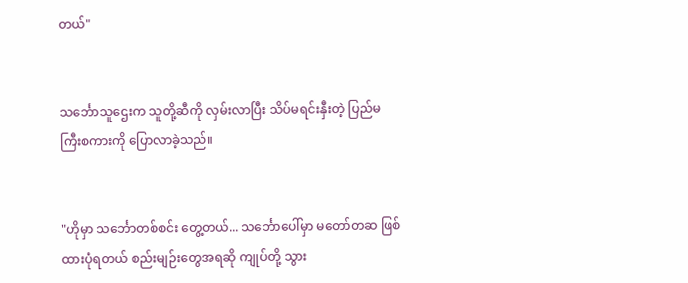တယ်"


သင်္ဘောသူဌေးက သူတို့ဆီကို လှမ်းလာပြီး သိပ်မရင်းနှီးတဲ့ ပြည်မကြီးစကားကို ပြောလာခဲ့သည်။


"ဟိုမှာ သင်္ဘောတစ်စင်း တွေ့တယ်... သင်္ဘောပေါ်မှာ မတော်တဆ ဖြစ်ထားပုံရတယ် စည်းမျဉ်းတွေအရဆို ကျုပ်တို့ သွား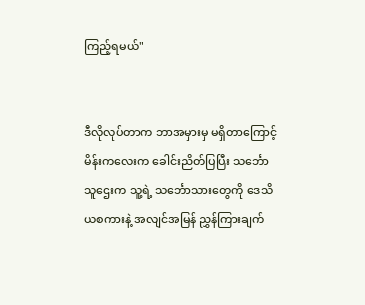ကြည့်ရမယ်"


ဒီလိုလုပ်တာက ဘာအမှားမှ မရှိတာကြောင့် မိန်းကလေးက ခေါင်းညိတ်ပြပြီး သင်္ဘောသူဌေးက သူ့ရဲ့ သင်္ဘောသားတွေကို ဒေသိယစကားနဲ့ အလျင်အမြန် ညွှန်ကြားချက်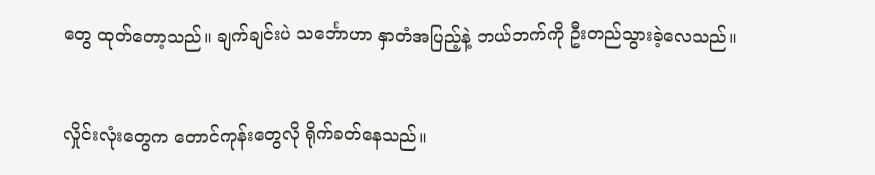တွေ ထုတ်တော့သည်။ ချက်ချင်းပဲ သင်္ဘောဟာ နှာတံအပြည့်နဲ့ ဘယ်ဘက်ကို ဦးတည်သွားခဲ့လေသည်။


လှိုင်းလုံးတွေက တောင်ကုန်းတွေလို ရိုက်ခတ်နေသည်။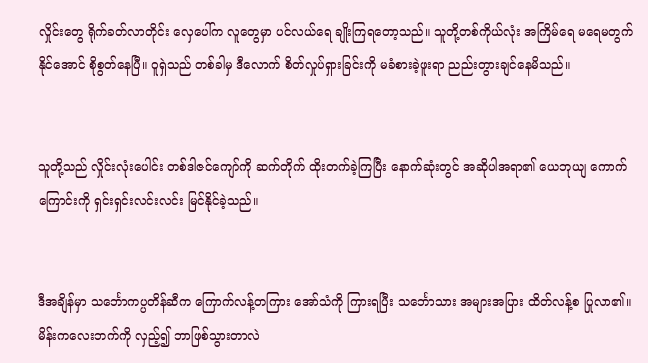လှိုင်းတွေ ရိုက်ခတ်လာတိုင်း လှေပေါ်က လူတွေမှာ ပင်လယ်ရေ ချိုးကြရတော့သည်။ သူတို့တစ်ကိုယ်လုံး အကြိမ်ရေ မရေမတွက်နိုင်အောင် စိုစွတ်နေပြီ။ ဝူရှဲသည် တစ်ခါမှ ဒီလောက် စိတ်လှုပ်ရှားခြင်းကို မခံစားခဲ့ဖူးရာ ညည်းတွားချင်နေမိသည်။


သူတို့သည် လှိုင်းလုံးပေါင်း တစ်ဒါဇင်ကျော်ကို ဆက်တိုက် ထိုးတက်ခဲ့ကြပြီး နောက်ဆုံးတွင် အဆိုပါအရာ၏ ယေဘုယျ ကောက်ကြောင်းကို ရှင်းရှင်းလင်းလင်း မြင်နိုင်ခဲ့သည်။


ဒီအချိန်မှာ သင်္ဘောကပ္ပတိန်ဆီက ကြောက်လန့်တကြား အော်သံကို ကြားရပြီး သင်္ဘောသား အများအပြား ထိတ်လန့်စ ပြုလာ၏။ မိန်းကလေးဘက်ကို လှည့်၍ ဘာဖြစ်သွားတာလဲ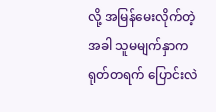လို့ အမြန်မေးလိုက်တဲ့အခါ သူမမျက်နှာက ရုတ်တရက် ပြောင်းလဲ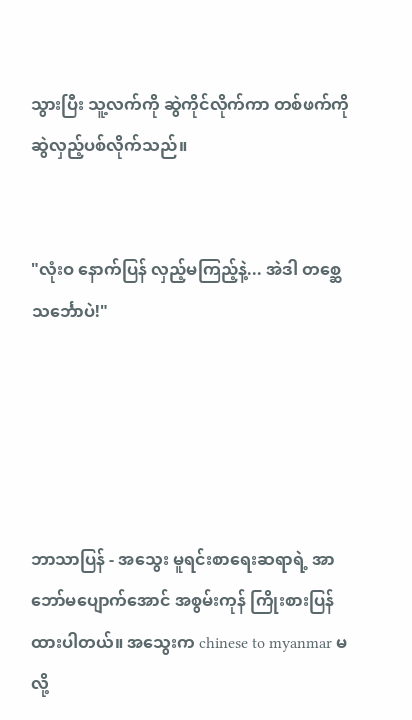သွားပြီး သူ့လက်ကို ဆွဲကိုင်လိုက်ကာ တစ်ဖက်ကို ဆွဲလှည့်ပစ်လိုက်သည်။


"လုံးဝ နောက်ပြန် လှည့်မကြည့်နဲ့... အဲဒါ တစ္ဆေသင်္ဘောပဲ!"





ဘာသာပြန် - အသွေး မူရင်းစာရေးဆရာရဲ့ အာဘော်မပျောက်အောင် အစွမ်းကုန် ကြိုးစားပြန်ထားပါတယ်။ အသွေးက chinese to myanmar မလို့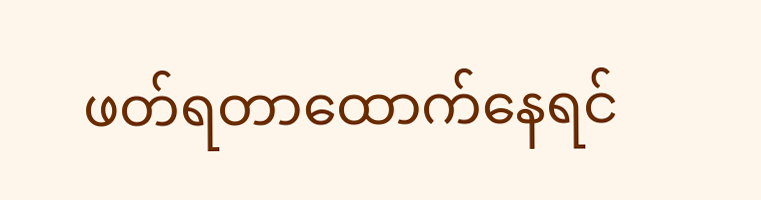ဖတ်ရတာထောက်နေရင်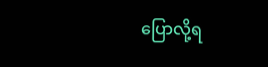ပြောလို့ရ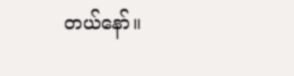တယ်နော်။